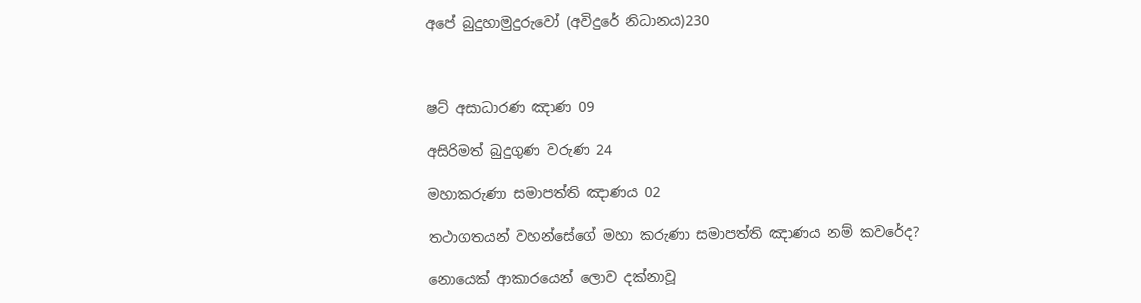අපේ බුදුහාමුදුරුවෝ (අවිදුරේ නිධානය)230



ෂට් අසාධාරණ ඤාණ 09

අසිරිමත් බුදුගුණ වරුණ 24

මහාකරුණා සමාපත්ති ඤාණය 02

තථාගතයන් වහන්සේගේ මහා කරුණා සමාපත්ති ඤාණය නම් කවරේද?

නොයෙක් ආකාරයෙන් ලොව දක්නාවූ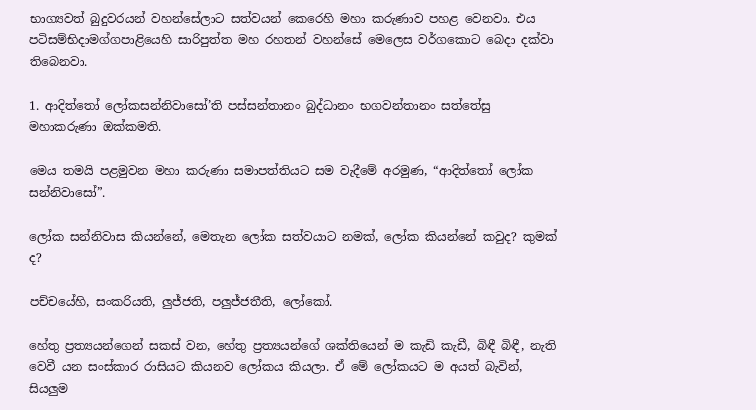භාග්‍යවත් බුදුවරයන් වහන්සේලාට සත්වයන් කෙරෙහි මහා කරුණාව පහළ වෙනවා. එය පටිසම්භිදාමග්ගපාළියෙහි සාරිපුත්ත මහ රහතන් වහන්සේ මෙලෙස වර්ගකොට බෙදා දක්වා තිබෙනවා.

1. ආදිත්තෝ ලෝකසන්නිවාසෝ’ති පස්සන්තානං බුද්ධානං භගවන්තානං සත්තේසු මහාකරුණා ඔක්කමති.

මෙය තමයි පළමුවන මහා කරුණා සමාපත්තියට සම වැදීමේ අරමුණ, “ආදිත්තෝ ලෝක සන්නිවාසෝ”.

ලෝක සන්නිවාස කියන්නේ, මෙතැන ලෝක සත්වයාට නමක්, ලෝක කියන්නේ කවුද? කුමක් ද?

පච්චයේහි, සංකරියති, ලුජ්ජති, පලුජ්ජතීති, ලෝකෝ.

හේතු ප්‍රත්‍යයන්ගෙන් සකස් වන, හේතු ප්‍රත්‍යයන්ගේ ශක්තියෙන් ම කැඩි කැඩී, බිඳී බිඳී, නැති වෙවී යන සංස්කාර රාසියට කියනව ලෝකය කියලා. ඒ මේ ලෝකයට ම අයත් බැවින්, සියලුම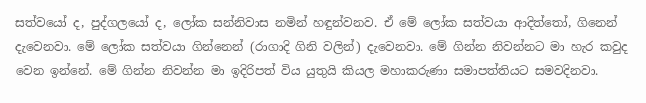සත්වයෝ ද, පුද්ගලයෝ ද, ලෝක සන්නිවාස නමින් හඳුන්වනව. ඒ මේ ලෝක සත්වයා ආදිත්තෝ, ගිනෙන් දැවෙනවා. මේ ලෝක සත්වයා ගින්නෙන් (රාගාදි ගිනි වලින්) දැවෙනවා. මේ ගින්න නිවන්නට මා හැර කවුද වෙන ඉන්නේ. මේ ගින්න නිවන්න මා ඉදිරිපත් විය යුතුයි කියල මහාකරුණා සමාපත්තියට සමවදිනවා.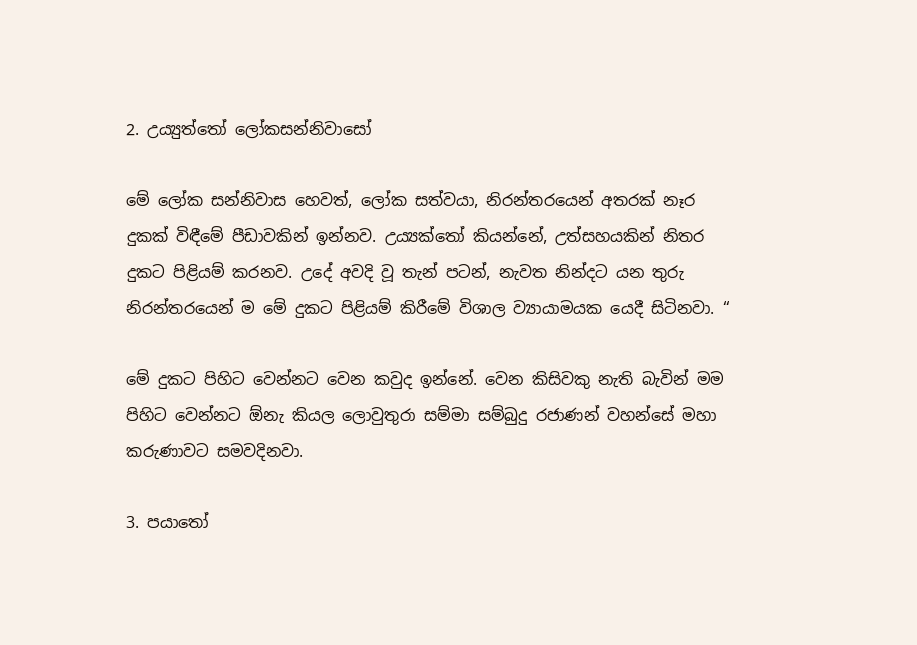2. උය්‍යුත්තෝ ලෝකසන්නිවාසෝ

මේ ලෝක සන්නිවාස හෙවත්, ලෝක සත්වයා, නිරන්තරයෙන් අතරක් නෑර දුකක් විඳීමේ පීඩාවකින් ඉන්නව. උය්‍යක්තෝ කියන්නේ, උත්සහයකින් නිතර දුකට පිළියම් කරනව. උදේ අවදි වූ තැන් පටන්, නැවත නින්දට යන තුරු නිරන්තරයෙන් ම මේ දුකට පිළියම් කිරීමේ විශාල ව්‍යායාමයක යෙදී සිටිනවා. “

මේ දුකට පිහිට වෙන්නට වෙන කවුද ඉන්නේ. වෙන කිසිවකු නැති බැවින් මම පිහිට වෙන්නට ඕනැ කියල ලොවුතුරා සම්මා සම්බුදු රජාණන් වහන්සේ මහා කරුණාවට සමවදිනවා.

3. පයාතෝ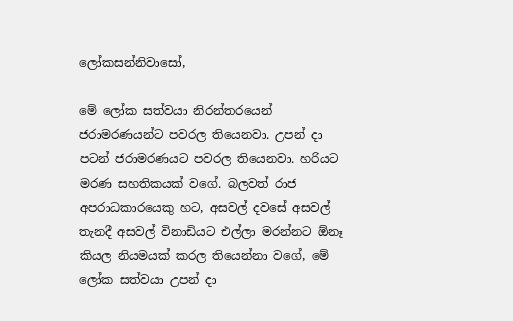ලෝකසන්නිවාසෝ,

මේ ලෝක සත්වයා නිරන්තරයෙන් ජරාමරණයන්ට පවරල තියෙනවා. උපන් දා පටන් ජරාමරණයට පවරල තියෙනවා. හරියට මරණ සහතිකයක් වගේ. බලවත් රාජ අපරාධකාරයෙකු හට, අසවල් දවසේ අසවල් තැනදී අසවල් විනාඩියට එල්ලා මරන්නට ඕනෑ කියල නියමයක් කරල තියෙන්නා වගේ, මේ ලෝක සත්වයා උපන් දා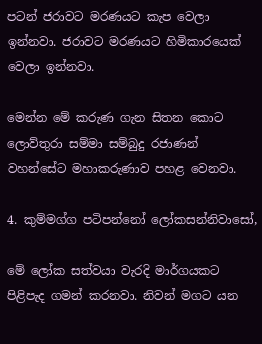පටන් ජරාවට මරණයට කැප වෙලා ඉන්නවා. ජරාවට මරණයට හිමිකාරයෙක් වෙලා ඉන්නවා.

මෙන්න මේ කරුණ ගැන සිතන කොට ලොව්තුරා සම්මා සම්බුදු රජාණන් වහන්සේට මහාකරුණාව පහළ වෙනවා.

4. කුම්මග්ග පටිපන්නෝ ලෝකසන්නිවාසෝ,

මේ ලෝක සත්වයා වැරදි මාර්ගයකට පිළිපැද ගමන් කරනවා. නිවන් මගට යන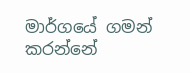මාර්ගයේ ගමන් කරන්නේ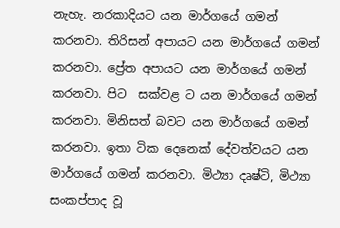නැහැ. නරකාදියට යන මාර්ගයේ ගමන් කරනවා. තිරිසන් අපායට යන මාර්ගයේ ගමන් කරනවා. ප්‍රේත අපායට යන මාර්ගයේ ගමන් කරනවා. පිට  සක්වළ ට යන මාර්ගයේ ගමන් කරනවා. මිනිසත් බවට යන මාර්ගයේ ගමන් කරනවා. ඉතා ටික දෙනෙක් දේවත්වයට යන මාර්ගයේ ගමන් කරනවා. මිථ්‍යා දෘෂ්ටි, මිථ්‍යා සංකප්පාද වූ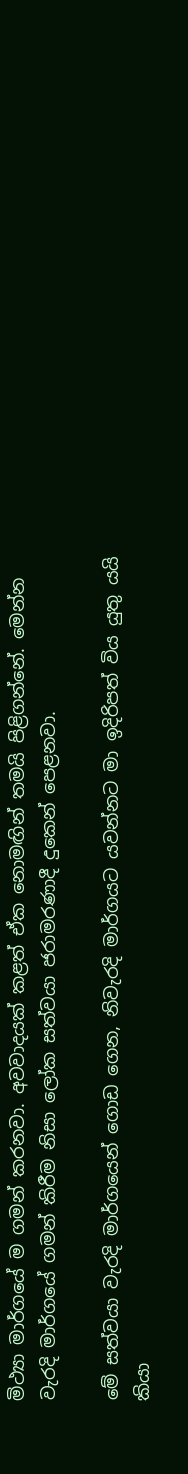මිථ්‍යා මාර්ගයේ ම ගමන් කරනවා. අවවාදයක් කළත් ඒක නොමඟින් තමයි පිළිගන්නේ. මෙන්න වැරදි මාර්ගයේ ගමන් කිරීම නිසා ලෝක සත්වයා ජරාමරණාදී දුකෙන් පෙළනවා.

මේ සත්වයා වැරදි මාර්ගයෙන් ගොඩ ගෙන, නිවැරදි මාර්ගයට යවන්නට මා ඉදිරිපත් විය යුතු යයි කියා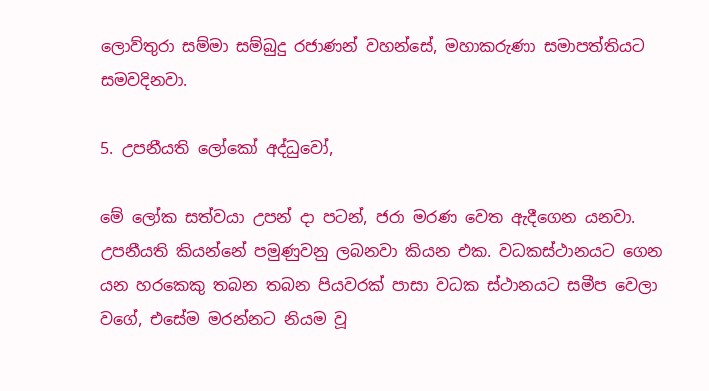ලොව්තුරා සම්මා සම්බුදු රජාණන් වහන්සේ, මහාකරුණා සමාපත්තියට සමවදිනවා.

5. උපනීයති ලෝකෝ අද්ධුවෝ,

මේ ලෝක සත්වයා උපන් දා පටන්, ජරා මරණ වෙත ඇදීගෙන යනවා. උපනීයති කියන්නේ පමුණුවනු ලබනවා කියන එක. වධකස්ථානයට ගෙන යන හරකෙකු තබන තබන පියවරක් පාසා වධක ස්ථානයට සමීප වෙලා වගේ, එසේම මරන්නට නියම වූ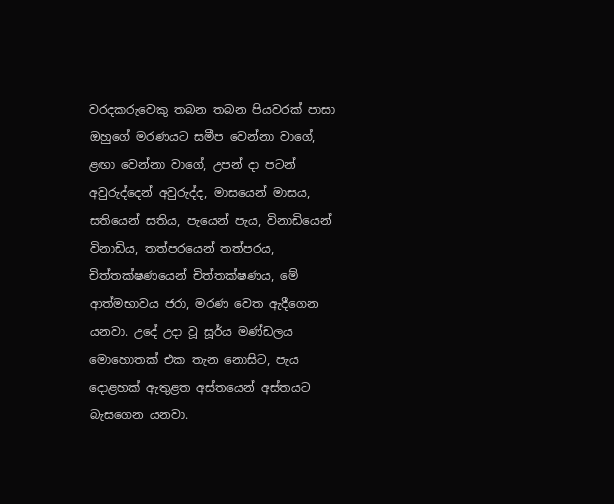වරදකරුවෙකු තබන තබන පියවරක් පාසා ඔහුගේ මරණයට සමීප වෙන්නා වාගේ, ළඟා වෙන්නා වාගේ, උපන් දා පටන් අවුරුද්දෙන් අවුරුද්ද, මාසයෙන් මාසය, සතියෙන් සතිය, පැයෙන් පැය, විනාඩියෙන් විනාඩිය, තත්පරයෙන් තත්පරය, චිත්තක්ෂණයෙන් චිත්තක්ෂණය, මේ ආත්මභාවය ජරා, මරණ වෙත ඇදීගෙන යනවා. උදේ උදා වූ සූර්ය මණ්ඩලය මොහොතක් එක තැන නොසිට, පැය දොළහක් ඇතුළත අස්තයෙන් අස්තයට බැසගෙන යනවා.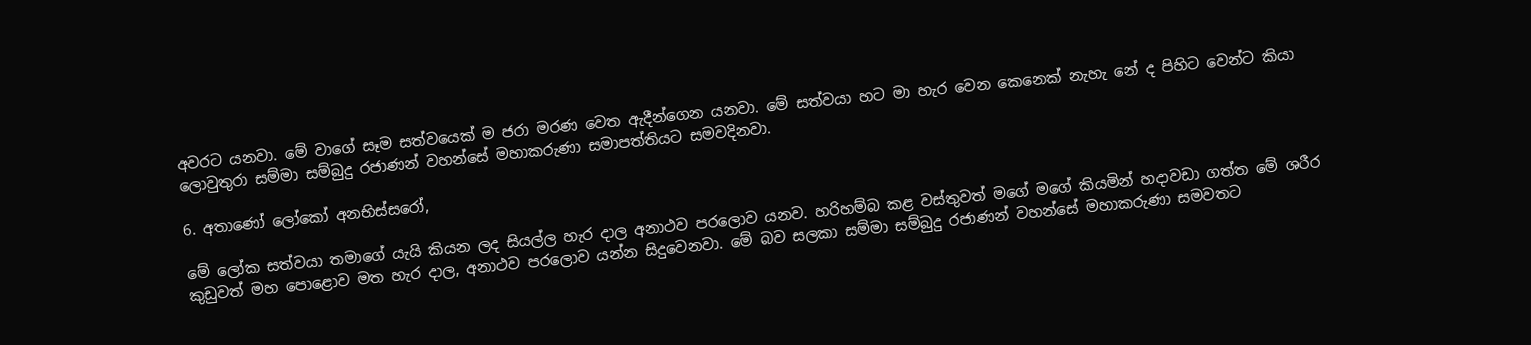අවරට යනවා. මේ වාගේ සෑම සත්වයෙක් ම ජරා මරණ වෙත ඇදීන්ගෙන යනවා. මේ සත්වයා හට මා හැර වෙන කෙනෙක් නැහැ නේ ද පිහිට වෙන්ට කියා ලොවුතුරා සම්මා සම්බුදු රජාණන් වහන්සේ මහාකරුණා සමාපත්තියට සමවදිනවා.

6. අතාණෝ ලෝකෝ අනභිස්සරෝ,

මේ ලෝක සත්වයා තමාගේ යැයි කියන ලද සියල්ල හැර දාල අනාථව පරලොව යනව. හරිහම්බ කළ වස්තුවත් මගේ මගේ කියමින් හදාවඩා ගත්ත මේ ශරීර කුඩුවත් මහ පොළොව මත හැර දාල, අනාථව පරලොව යන්න සිදුවෙනවා. මේ බව සලකා සම්මා සම්බුදු රජාණන් වහන්සේ මහාකරුණා සමවතට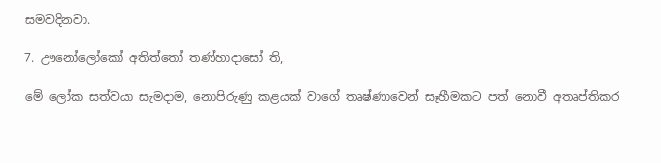සමවදිනවා.

7. ඌනෝලෝකෝ අතිත්තෝ තණ්හාදාසෝ ති,

මේ ලෝක සත්වයා සැමදාම, නොපිරුණු කළයක් වාගේ තෘෂ්ණාවෙන් සෑහීමකට පත් නොවී අතෘප්තිකර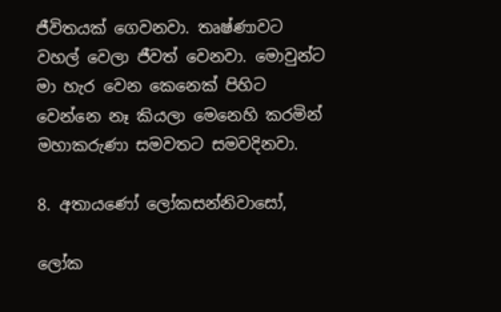ජීවිතයක් ගෙවනවා. තෘෂ්ණාවට වහල් වෙලා ජීවත් වෙනවා. මොවුන්ට මා හැර වෙන කෙනෙක් පිහිට වෙන්නෙ නෑ කියලා මෙනෙහි කරමින් මහාකරුණා සමවතට සමවදිනවා.

8. අතායණෝ ලෝකසන්නිවාසෝ,

ලෝක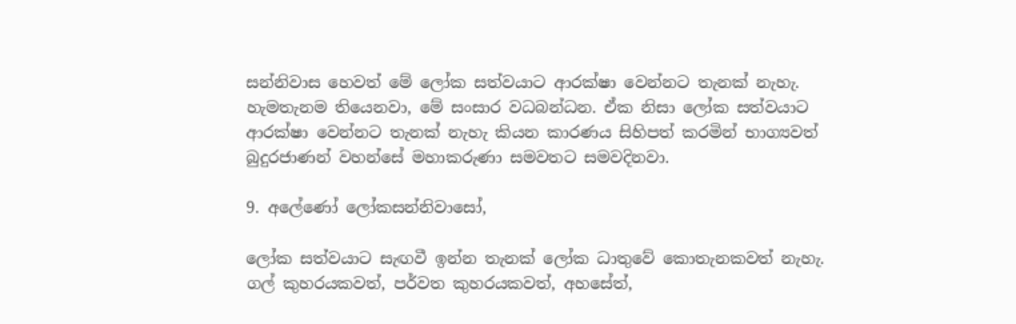සන්නිවාස හෙවත් මේ ලෝක සත්වයාට ආරක්ෂා වෙන්නට තැනක් නැහැ. හැමතැනම තියෙනවා, මේ සංසාර වධබන්ධන. ඒක නිසා ලෝක සත්වයාට ආරක්ෂා වෙන්නට තැනක් නැහැ කියන කාරණය සිහිපත් කරමින් භාග්‍යවත් බුදුරජාණන් වහන්සේ මහාකරුණා සමවතට සමවදිනවා.

9. අලේණෝ ලෝකසන්නිවාසෝ,

ලෝක සත්වයාට සැඟවී ඉන්න තැනක් ලෝක ධාතුවේ කොතැනකවත් නැහැ. ගල් කුහරයකවත්, පර්වත කුහරයකවත්, අහසේත්,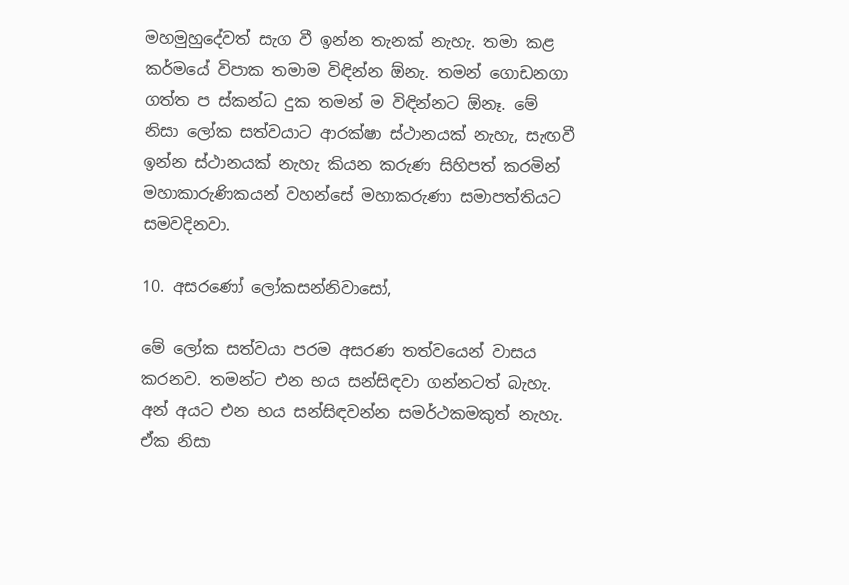මහමුහුදේවත් සැග වී ඉන්න තැනක් නැහැ. තමා කළ කර්මයේ විපාක තමාම විඳින්න ඕනැ. තමන් ගොඩනගා ගත්ත ප ස්කන්ධ දුක තමන් ම විඳින්නට ඕනෑ. මේ නිසා ලෝක සත්වයාට ආරක්ෂා ස්ථානයක් නැහැ, සැඟවී ඉන්න ස්ථානයක් නැහැ කියන කරුණ සිහිපත් කරමින් මහාකාරුණිකයන් වහන්සේ මහාකරුණා සමාපත්තියට සමවදිනවා.

10. අසරණෝ ලෝකසන්නිවාසෝ,

මේ ලෝක සත්වයා පරම අසරණ තත්වයෙන් වාසය කරනව. තමන්ට එන භය සන්සිඳවා ගන්නටත් බැහැ. අන් අයට එන භය සන්සිඳවන්න සමර්ථකමකුත් නැහැ. ඒක නිසා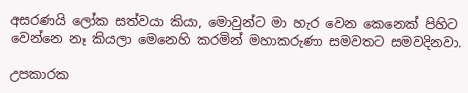අසරණයි ලෝක සත්වයා කියා, මොවුන්ට මා හැර වෙන කෙනෙක් පිහිට වෙන්නෙ නෑ කියලා මෙනෙහි කරමින් මහාකරුණා සමවතට සමවදිනවා.

උපකාරක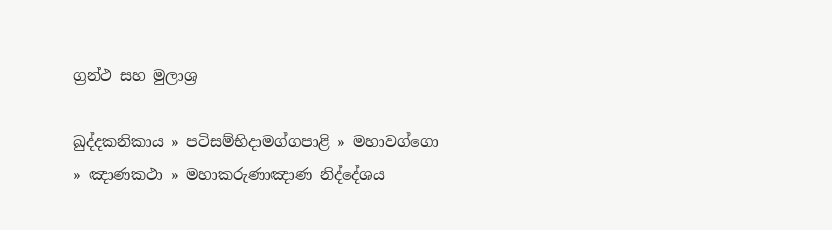ග්‍රන්ථ සහ මුලාශ්‍ර

ඛුද්දකනිකාය » පටිසම්භිදාමග්ගපාළි » මහාවග්ගො » ඤාණකථා » මහාකරුණාඤාණ නිද්දේශය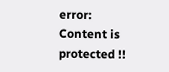error: Content is protected !!